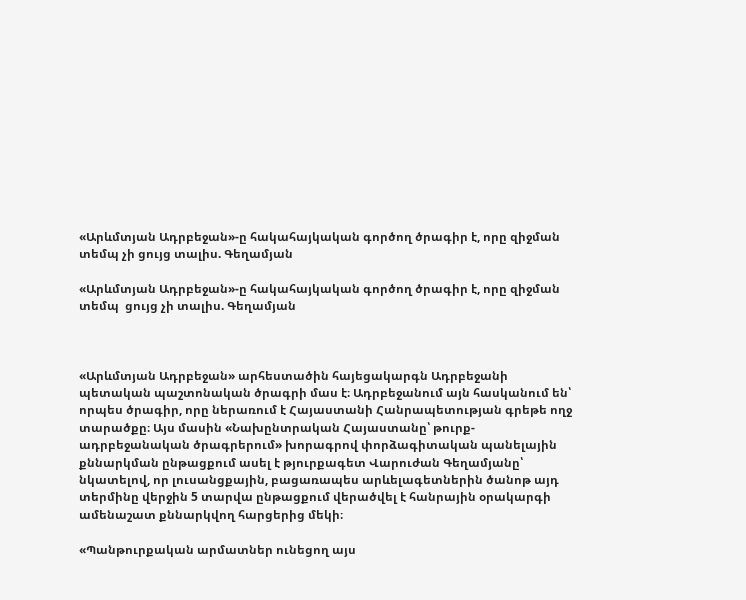«Արևմտյան Ադրբեջան»-ը հակահայկական գործող ծրագիր է, որը զիջման տեմպ չի ցույց տալիս. Գեղամյան

«Արևմտյան Ադրբեջան»-ը հակահայկական գործող ծրագիր է, որը զիջման տեմպ  ցույց չի տալիս. Գեղամյան



«Արևմտյան Ադրբեջան» արհեստածին հայեցակարգն Ադրբեջանի պետական պաշտոնական ծրագրի մաս է։ Ադրբեջանում այն հասկանում են՝ որպես ծրագիր, որը ներառում է Հայաստանի Հանրապետության գրեթե ողջ տարածքը։ Այս մասին «Նախընտրական Հայաստանը՝ թուրք-ադրբեջանական ծրագրերում» խորագրով փորձագիտական պանելային քննարկման ընթացքում ասել է թյուրքագետ Վարուժան Գեղամյանը՝ նկատելով, որ լուսանցքային, բացառապես արևելագետներին ծանոթ այդ տերմինը վերջին 5 տարվա ընթացքում վերածվել է հանրային օրակարգի ամենաշատ քննարկվող հարցերից մեկի։

«Պանթուրքական արմատներ ունեցող այս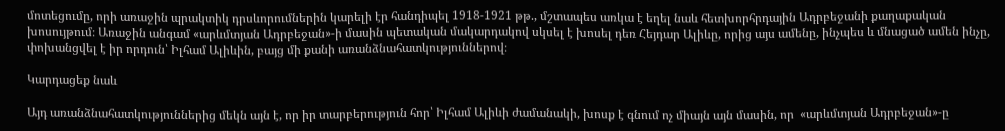մոտեցումը, որի առաջին պրակտիկ դրսևորումներին կարելի էր հանդիպել 1918-1921 թթ., մշտապես առկա է եղել նաև հետխորհրդային Ադրբեջանի քաղաքական խոսույթում։ Առաջին անգամ «արևմտյան Ադրբեջան»-ի մասին պետական մակարդակով սկսել է խոսել դեռ Հեյդար Ալիևը, որից այս ամենը, ինչպես և մնացած ամեն ինչը, փոխանցվել է իր որդուն՝ Իլհամ Ալիևին, բայց մի քանի առանձնահատկություններով։

Կարդացեք նաև

Այդ առանձնահատկություններից մեկն այն է, որ իր տարբերություն հոր՝ Իլհամ Ալիևի ժամանակի, խոսք է գնում ոչ միայն այն մասին, որ  «արևմտյան Ադրբեջան»-ը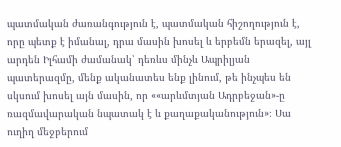պատմական ժառանգություն է, պատմական հիշողություն է, որը պետք է իմանալ, դրա մասին խոսել և երբեմն երազել, այլ արդեն Իլհամի ժամանակ՝ դեռևս մինչև Ապրիլյան պատերազմը, մենք ականատես ենք լինում, թե ինչպես են սկսում խոսել այն մասին, որ ««արևմտյան Ադրբեջան»-ը ռազմավարական նպատակ է և քաղաքականություն»։ Սա ուղիղ մեջբերում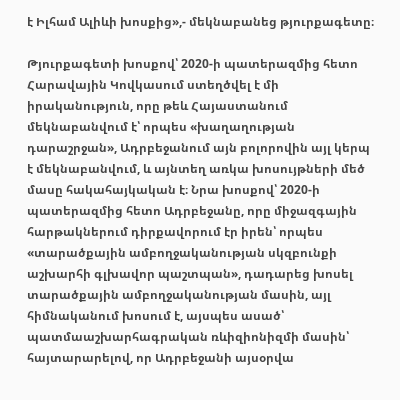է Իլհամ Ալիևի խոսքից»,- մեկնաբանեց թյուրքագետը։

Թյուրքագետի խոսքով՝ 2020-ի պատերազմից հետո Հարավային Կովկասում ստեղծվել է մի իրականություն, որը թեև Հայաստանում մեկնաբանվում է՝ որպես «խաղաղության դարաշրջան», Ադրբեջանում այն բոլորովին այլ կերպ է մեկնաբանվում, և այնտեղ առկա խոսույթների մեծ մասը հակահայկական է։ Նրա խոսքով՝ 2020-ի պատերազմից հետո Ադրբեջանը, որը միջազգային հարթակներում դիրքավորում էր իրեն՝ որպես «տարածքային ամբողջականության սկզբունքի աշխարհի գլխավոր պաշտպան», դադարեց խոսել տարածքային ամբողջականության մասին, այլ հիմնականում խոսում է, այսպես ասած՝ պատմաաշխարհագրական ռևիզիոնիզմի մասին՝ հայտարարելով, որ Ադրբեջանի այսօրվա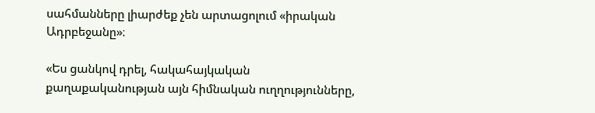սահմանները լիարժեք չեն արտացոլում «իրական Ադրբեջանը»։

«Ես ցանկով դրել, հակահայկական քաղաքականության այն հիմնական ուղղությունները,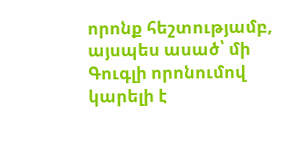որոնք հեշտությամբ, այսպես ասած՝ մի Գուգլի որոնումով կարելի է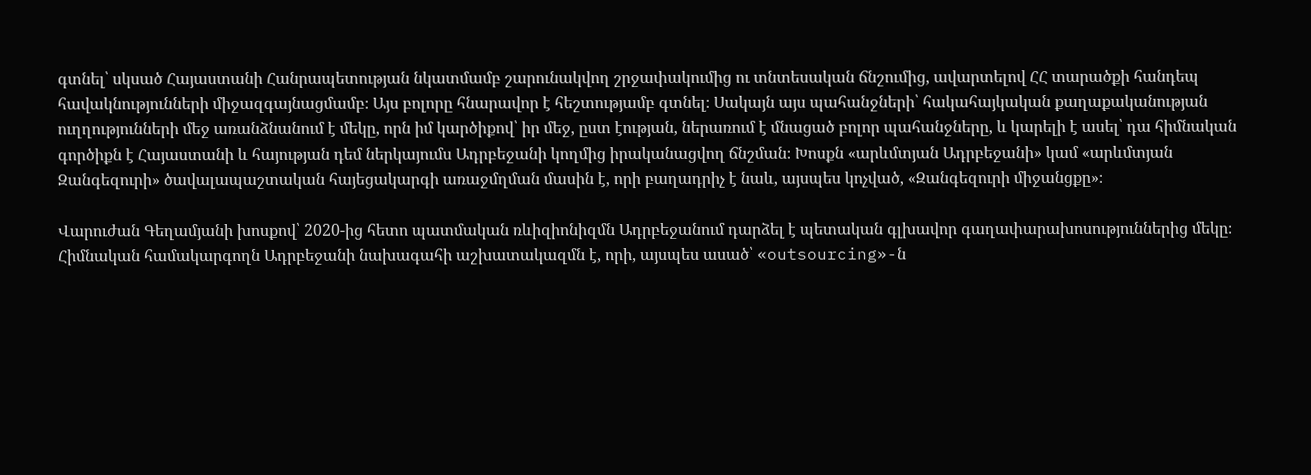գտնել՝ սկսած Հայաստանի Հանրապետության նկատմամբ շարունակվող շրջափակումից ու տնտեսական ճնշումից, ավարտելով ՀՀ տարածքի հանդեպ հավակնությունների միջազգայնացմամբ։ Այս բոլորը հնարավոր է հեշտությամբ գտնել։ Սակայն այս պահանջների՝ հակահայկական քաղաքականության ուղղությունների մեջ առանձնանում է մեկը, որն իմ կարծիքով՝ իր մեջ, ըստ էության, ներառում է մնացած բոլոր պահանջները, և կարելի է ասել՝ դա հիմնական գործիքն է Հայաստանի և հայության դեմ ներկայումս Ադրբեջանի կողմից իրականացվող ճնշման։ Խոսքն «արևմտյան Ադրբեջանի» կամ «արևմտյան Զանգեզուրի» ծավալապաշտական հայեցակարգի առաջմղման մասին է, որի բաղադրիչ է նաև, այսպես կոչված, «Զանգեզուրի միջանցքը»։

Վարուժան Գեղամյանի խոսքով՝ 2020-ից հետո պատմական ռևիզիոնիզմն Ադրբեջանում դարձել է պետական գլխավոր գաղափարախոսություններից մեկը։ Հիմնական համակարգողն Ադրբեջանի նախագահի աշխատակազմն է, որի, այսպես ասած՝ «outsourcing»-ն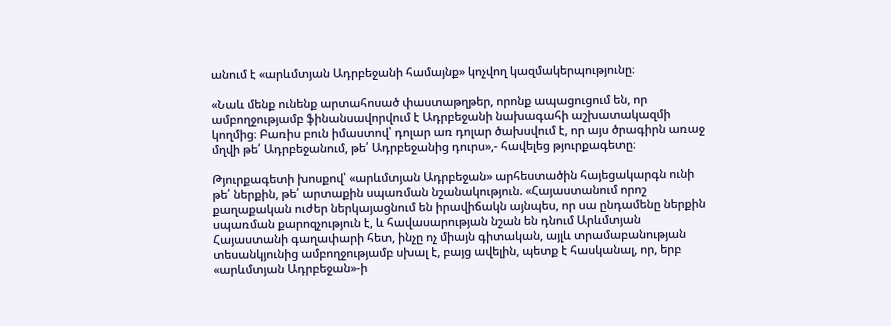անում է «արևմտյան Ադրբեջանի համայնք» կոչվող կազմակերպությունը։

«Նաև մենք ունենք արտահոսած փաստաթղթեր, որոնք ապացուցում են, որ ամբողջությամբ ֆինանսավորվում է Ադրբեջանի նախագահի աշխատակազմի կողմից։ Բառիս բուն իմաստով՝ դոլար առ դոլար ծախսվում է, որ այս ծրագիրն առաջ մղվի թե՛ Ադրբեջանում, թե՛ Ադրբեջանից դուրս»,- հավելեց թյուրքագետը։

Թյուրքագետի խոսքով՝ «արևմտյան Ադրբեջան» արհեստածին հայեցակարգն ունի թե՛ ներքին, թե՛ արտաքին սպառման նշանակություն. «Հայաստանում որոշ քաղաքական ուժեր ներկայացնում են իրավիճակն այնպես, որ սա ընդամենը ներքին սպառման քարոզչություն է, և հավասարության նշան են դնում Արևմտյան Հայաստանի գաղափարի հետ, ինչը ոչ միայն գիտական, այլև տրամաբանության տեսանկյունից ամբողջությամբ սխալ է, բայց ավելին, պետք է հասկանալ, որ, երբ «արևմտյան Ադրբեջան»-ի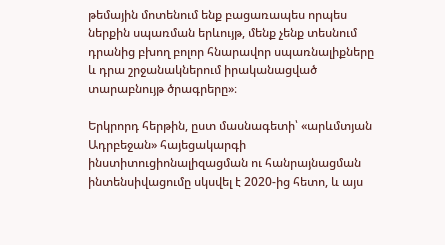թեմային մոտենում ենք բացառապես որպես ներքին սպառման երևույթ, մենք չենք տեսնում դրանից բխող բոլոր հնարավոր սպառնալիքները և դրա շրջանակներում իրականացված տարաբնույթ ծրագրերը»։

Երկրորդ հերթին, ըստ մասնագետի՝ «արևմտյան Ադրբեջան» հայեցակարգի ինստիտուցիոնալիզացման ու հանրայնացման ինտենսիվացումը սկսվել է 2020-ից հետո, և այս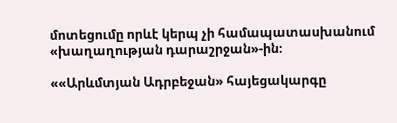մոտեցումը որևէ կերպ չի համապատասխանում «խաղաղության դարաշրջան»-ին։

««Արևմտյան Ադրբեջան» հայեցակարգը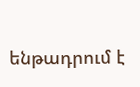ենթադրում է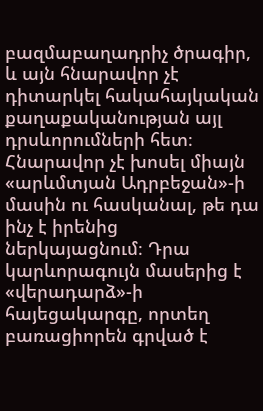բազմաբաղադրիչ ծրագիր, և այն հնարավոր չէ դիտարկել հակահայկական քաղաքականության այլ դրսևորումների հետ։ Հնարավոր չէ խոսել միայն «արևմտյան Ադրբեջան»-ի մասին ու հասկանալ, թե դա ինչ է իրենից ներկայացնում։ Դրա կարևորագույն մասերից է «վերադարձ»-ի հայեցակարգը, որտեղ բառացիորեն գրված է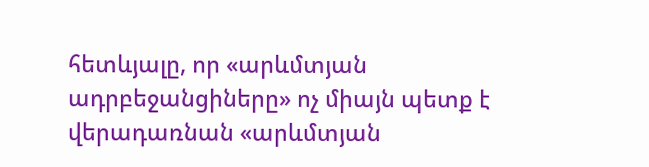հետևյալը, որ «արևմտյան ադրբեջանցիները» ոչ միայն պետք է վերադառնան «արևմտյան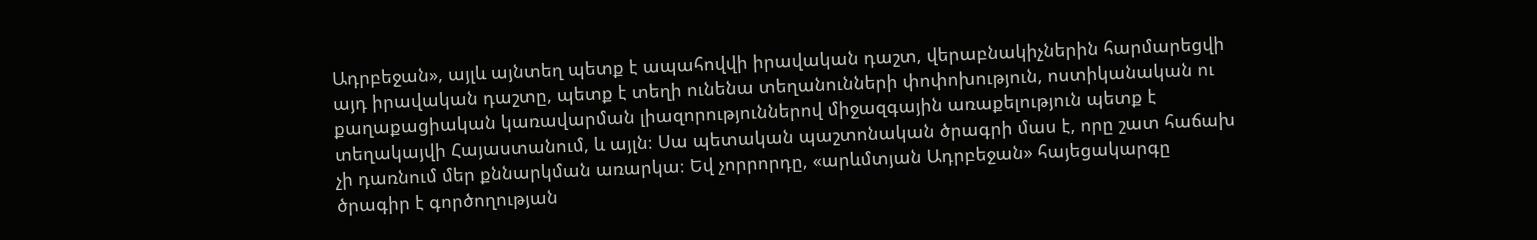Ադրբեջան», այլև այնտեղ պետք է ապահովվի իրավական դաշտ, վերաբնակիչներին հարմարեցվի այդ իրավական դաշտը, պետք է տեղի ունենա տեղանունների փոփոխություն, ոստիկանական ու քաղաքացիական կառավարման լիազորություններով միջազգային առաքելություն պետք է տեղակայվի Հայաստանում, և այլն։ Սա պետական պաշտոնական ծրագրի մաս է, որը շատ հաճախ չի դառնում մեր քննարկման առարկա։ Եվ չորրորդը, «արևմտյան Ադրբեջան» հայեցակարգը ծրագիր է գործողության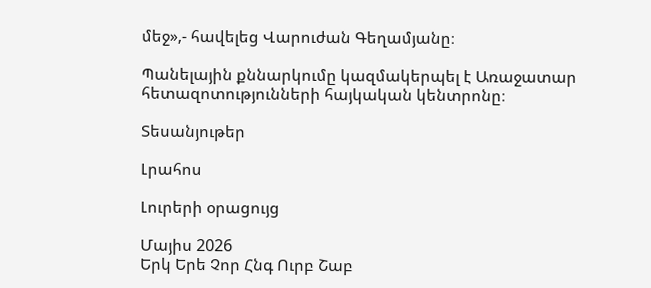մեջ»,- հավելեց Վարուժան Գեղամյանը։

Պանելային քննարկումը կազմակերպել է Առաջատար հետազոտությունների հայկական կենտրոնը։

Տեսանյութեր

Լրահոս

Լուրերի օրացույց

Մայիս 2026
Երկ Երե Չոր Հնգ Ուրբ Շաբ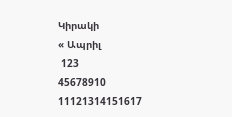Կիրակի
« Ապրիլ
 123
45678910
11121314151617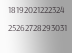18192021222324
25262728293031